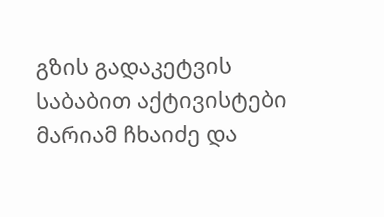გზის გადაკეტვის საბაბით აქტივისტები მარიამ ჩხაიძე და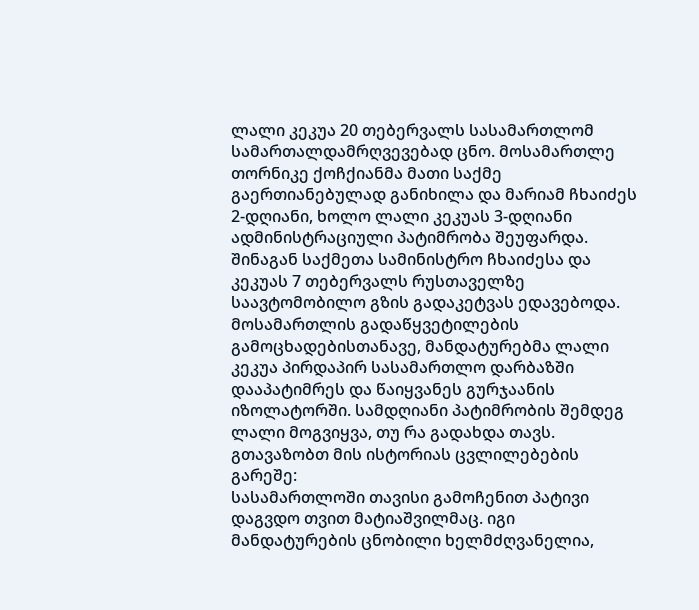ლალი კეკუა 20 თებერვალს სასამართლომ სამართალდამრღვევებად ცნო. მოსამართლე თორნიკე ქოჩქიანმა მათი საქმე გაერთიანებულად განიხილა და მარიამ ჩხაიძეს 2-დღიანი, ხოლო ლალი კეკუას 3-დღიანი ადმინისტრაციული პატიმრობა შეუფარდა. შინაგან საქმეთა სამინისტრო ჩხაიძესა და კეკუას 7 თებერვალს რუსთაველზე საავტომობილო გზის გადაკეტვას ედავებოდა.
მოსამართლის გადაწყვეტილების გამოცხადებისთანავე, მანდატურებმა ლალი კეკუა პირდაპირ სასამართლო დარბაზში დააპატიმრეს და წაიყვანეს გურჯაანის იზოლატორში. სამდღიანი პატიმრობის შემდეგ ლალი მოგვიყვა, თუ რა გადახდა თავს. გთავაზობთ მის ისტორიას ცვლილებების გარეშე:
სასამართლოში თავისი გამოჩენით პატივი დაგვდო თვით მატიაშვილმაც. იგი მანდატურების ცნობილი ხელმძღვანელია,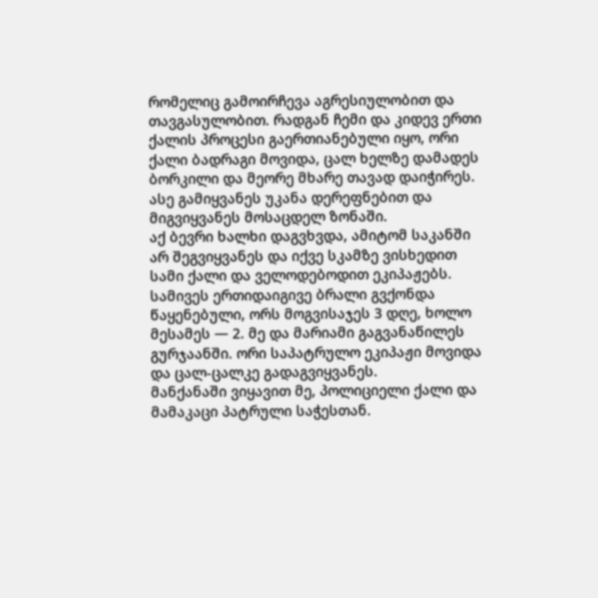რომელიც გამოირჩევა აგრესიულობით და თავგასულობით. რადგან ჩემი და კიდევ ერთი ქალის პროცესი გაერთიანებული იყო, ორი ქალი ბადრაგი მოვიდა, ცალ ხელზე დამადეს ბორკილი და მეორე მხარე თავად დაიჭირეს. ასე გამიყვანეს უკანა დერეფნებით და მიგვიყვანეს მოსაცდელ ზონაში.
აქ ბევრი ხალხი დაგვხვდა, ამიტომ საკანში არ შეგვიყვანეს და იქვე სკამზე ვისხედით სამი ქალი და ველოდებოდით ეკიპაჟებს. სამივეს ერთიდაიგივე ბრალი გვქონდა წაყენებული, ორს მოგვისაჯეს 3 დღე, ხოლო მესამეს — 2. მე და მარიამი გაგვანაწილეს გურჯაანში. ორი საპატრულო ეკიპაჟი მოვიდა და ცალ-ცალკე გადაგვიყვანეს.
მანქანაში ვიყავით მე, პოლიციელი ქალი და მამაკაცი პატრული საჭესთან.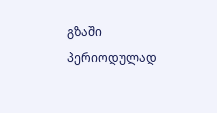გზაში პერიოდულად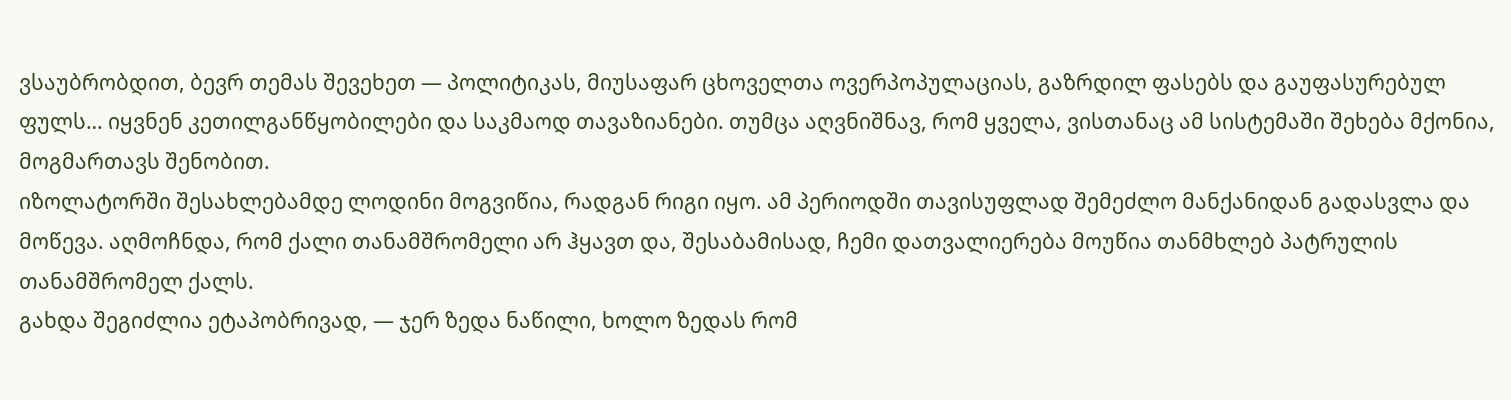ვსაუბრობდით, ბევრ თემას შევეხეთ — პოლიტიკას, მიუსაფარ ცხოველთა ოვერპოპულაციას, გაზრდილ ფასებს და გაუფასურებულ ფულს… იყვნენ კეთილგანწყობილები და საკმაოდ თავაზიანები. თუმცა აღვნიშნავ, რომ ყველა, ვისთანაც ამ სისტემაში შეხება მქონია, მოგმართავს შენობით.
იზოლატორში შესახლებამდე ლოდინი მოგვიწია, რადგან რიგი იყო. ამ პერიოდში თავისუფლად შემეძლო მანქანიდან გადასვლა და მოწევა. აღმოჩნდა, რომ ქალი თანამშრომელი არ ჰყავთ და, შესაბამისად, ჩემი დათვალიერება მოუწია თანმხლებ პატრულის თანამშრომელ ქალს.
გახდა შეგიძლია ეტაპობრივად, — ჯერ ზედა ნაწილი, ხოლო ზედას რომ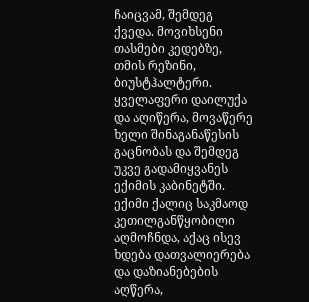ჩაიცვამ, შემდეგ ქვედა. მოვიხსენი თასმები კედებზე, თმის რეზინი, ბიუსტჰალტერი. ყველაფერი დაილუქა და აღიწერა, მოვაწერე ხელი შინაგანაწესის გაცნობას და შემდეგ უკვე გადამიყვანეს ექიმის კაბინეტში.
ექიმი ქალიც საკმაოდ კეთილგანწყობილი აღმოჩნდა, აქაც ისევ ხდება დათვალიერება და დაზიანებების აღწერა,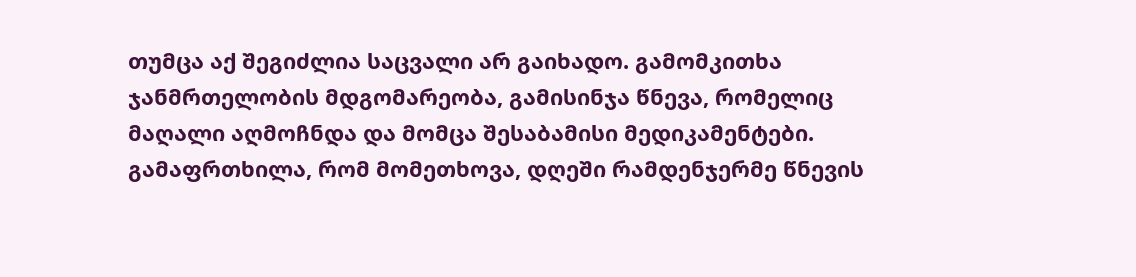თუმცა აქ შეგიძლია საცვალი არ გაიხადო. გამომკითხა ჯანმრთელობის მდგომარეობა, გამისინჯა წნევა, რომელიც მაღალი აღმოჩნდა და მომცა შესაბამისი მედიკამენტები. გამაფრთხილა, რომ მომეთხოვა, დღეში რამდენჯერმე წნევის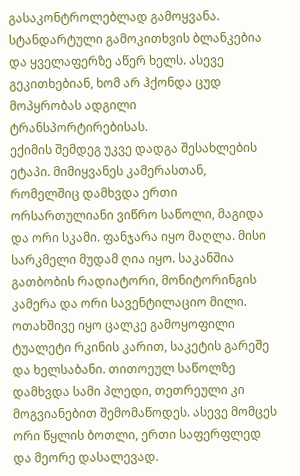გასაკონტროლებლად გამოყვანა. სტანდარტული გამოკითხვის ბლანკებია და ყველაფერზე აწერ ხელს. ასევე გეკითხებიან, ხომ არ ჰქონდა ცუდ მოპყრობას ადგილი ტრანსპორტირებისას.
ექიმის შემდეგ უკვე დადგა შესახლების ეტაპი. მიმიყვანეს კამერასთან, რომელშიც დამხვდა ერთი ორსართულიანი ვიწრო საწოლი, მაგიდა და ორი სკამი. ფანჯარა იყო მაღლა. მისი სარკმელი მუდამ ღია იყო. საკანშია გათბობის რადიატორი, მონიტორინგის კამერა და ორი სავენტილაციო მილი.
ოთახშივე იყო ცალკე გამოყოფილი ტუალეტი რკინის კარით, საკეტის გარეშე და ხელსაბანი. თითოეულ საწოლზე დამხვდა სამი პლედი, თეთრეული კი მოგვიანებით შემომაწოდეს. ასევე მომცეს ორი წყლის ბოთლი, ერთი საფერფლედ და მეორე დასალევად.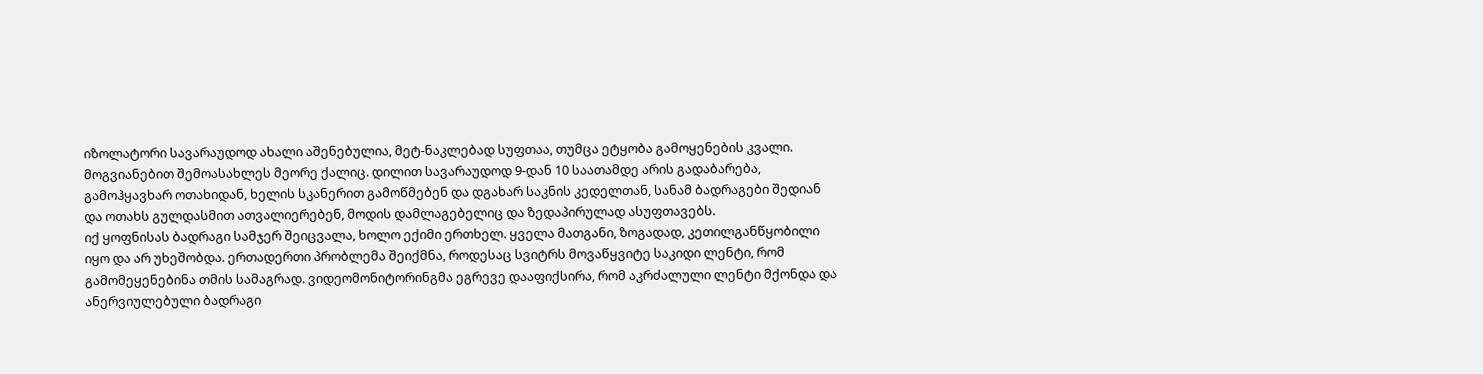იზოლატორი სავარაუდოდ ახალი აშენებულია, მეტ-ნაკლებად სუფთაა, თუმცა ეტყობა გამოყენების კვალი.
მოგვიანებით შემოასახლეს მეორე ქალიც. დილით სავარაუდოდ 9-დან 10 საათამდე არის გადაბარება, გამოჰყავხარ ოთახიდან, ხელის სკანერით გამოწმებენ და დგახარ საკნის კედელთან, სანამ ბადრაგები შედიან და ოთახს გულდასმით ათვალიერებენ, მოდის დამლაგებელიც და ზედაპირულად ასუფთავებს.
იქ ყოფნისას ბადრაგი სამჯერ შეიცვალა, ხოლო ექიმი ერთხელ. ყველა მათგანი, ზოგადად, კეთილგანწყობილი იყო და არ უხეშობდა. ერთადერთი პრობლემა შეიქმნა, როდესაც სვიტრს მოვაწყვიტე საკიდი ლენტი, რომ გამომეყენებინა თმის სამაგრად. ვიდეომონიტორინგმა ეგრევე დააფიქსირა, რომ აკრძალული ლენტი მქონდა და ანერვიულებული ბადრაგი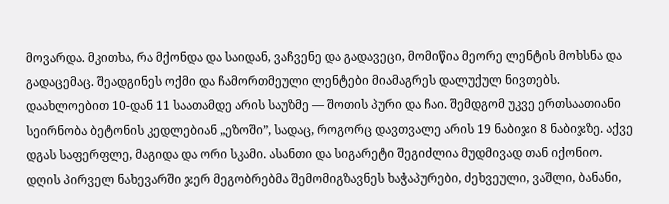მოვარდა. მკითხა, რა მქონდა და საიდან, ვაჩვენე და გადავეცი, მომიწია მეორე ლენტის მოხსნა და გადაცემაც. შეადგინეს ოქმი და ჩამორთმეული ლენტები მიამაგრეს დალუქულ ნივთებს.
დაახლოებით 10-დან 11 საათამდე არის საუზმე — შოთის პური და ჩაი. შემდგომ უკვე ერთსაათიანი სეირნობა ბეტონის კედლებიან „ეზოში”, სადაც, როგორც დავთვალე არის 19 ნაბიჯი 8 ნაბიჯზე. აქვე დგას საფერფლე, მაგიდა და ორი სკამი. ასანთი და სიგარეტი შეგიძლია მუდმივად თან იქონიო.
დღის პირველ ნახევარში ჯერ მეგობრებმა შემომიგზავნეს ხაჭაპურები, ძეხვეული, ვაშლი, ბანანი,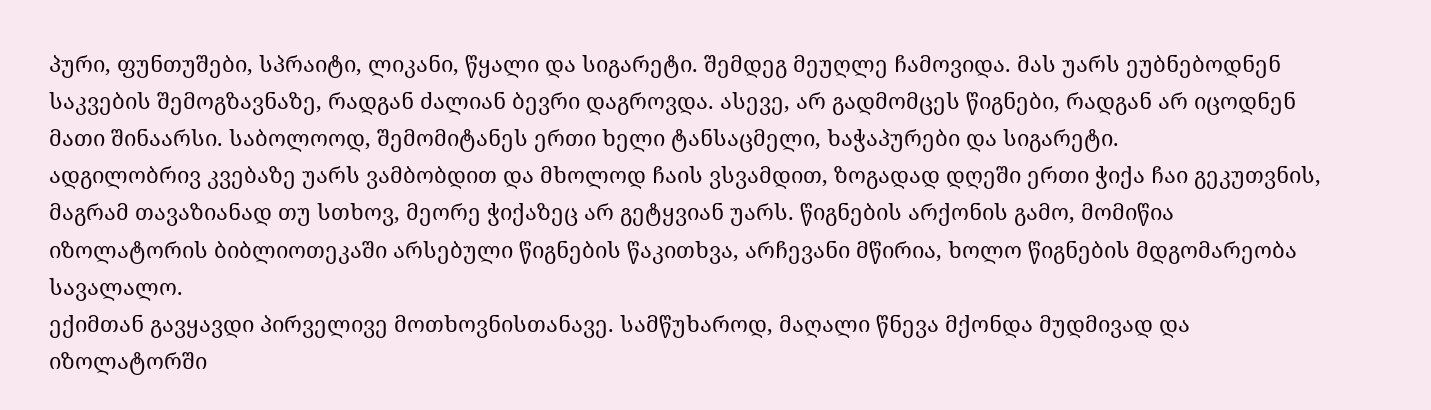პური, ფუნთუშები, სპრაიტი, ლიკანი, წყალი და სიგარეტი. შემდეგ მეუღლე ჩამოვიდა. მას უარს ეუბნებოდნენ საკვების შემოგზავნაზე, რადგან ძალიან ბევრი დაგროვდა. ასევე, არ გადმომცეს წიგნები, რადგან არ იცოდნენ მათი შინაარსი. საბოლოოდ, შემომიტანეს ერთი ხელი ტანსაცმელი, ხაჭაპურები და სიგარეტი.
ადგილობრივ კვებაზე უარს ვამბობდით და მხოლოდ ჩაის ვსვამდით, ზოგადად დღეში ერთი ჭიქა ჩაი გეკუთვნის, მაგრამ თავაზიანად თუ სთხოვ, მეორე ჭიქაზეც არ გეტყვიან უარს. წიგნების არქონის გამო, მომიწია იზოლატორის ბიბლიოთეკაში არსებული წიგნების წაკითხვა, არჩევანი მწირია, ხოლო წიგნების მდგომარეობა სავალალო.
ექიმთან გავყავდი პირველივე მოთხოვნისთანავე. სამწუხაროდ, მაღალი წნევა მქონდა მუდმივად და იზოლატორში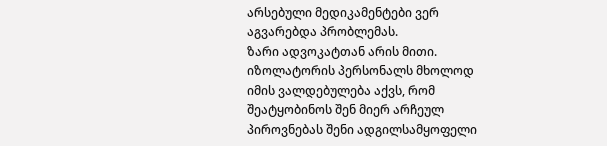არსებული მედიკამენტები ვერ აგვარებდა პრობლემას.
ზარი ადვოკატთან არის მითი. იზოლატორის პერსონალს მხოლოდ იმის ვალდებულება აქვს, რომ შეატყობინოს შენ მიერ არჩეულ პიროვნებას შენი ადგილსამყოფელი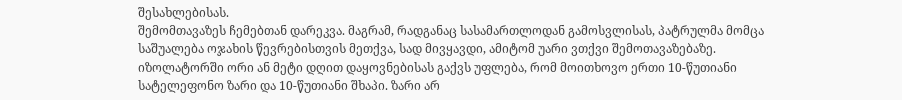შესახლებისას.
შემომთავაზეს ჩემებთან დარეკვა. მაგრამ, რადგანაც სასამართლოდან გამოსვლისას, პატრულმა მომცა საშუალება ოჯახის წევრებისთვის მეთქვა, სად მივყავდი, ამიტომ უარი ვთქვი შემოთავაზებაზე. იზოლატორში ორი ან მეტი დღით დაყოვნებისას გაქვს უფლება, რომ მოითხოვო ერთი 10-წუთიანი სატელეფონო ზარი და 10-წუთიანი შხაპი. ზარი არ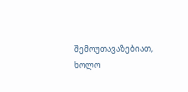შემოუთავაზებიათ, ხოლო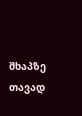შხაპზე თავად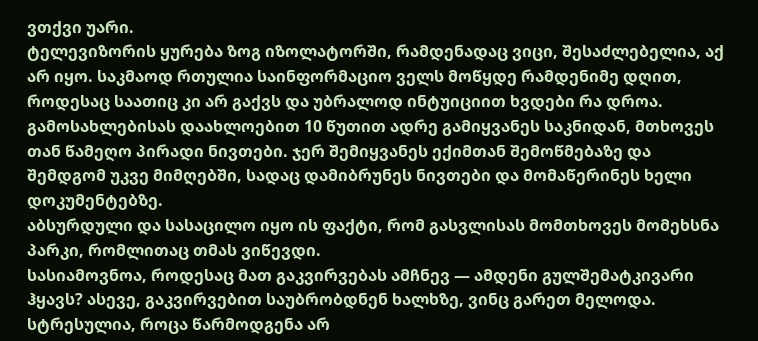ვთქვი უარი.
ტელევიზორის ყურება ზოგ იზოლატორში, რამდენადაც ვიცი, შესაძლებელია, აქ არ იყო. საკმაოდ რთულია საინფორმაციო ველს მოწყდე რამდენიმე დღით, როდესაც საათიც კი არ გაქვს და უბრალოდ ინტუიციით ხვდები რა დროა.
გამოსახლებისას დაახლოებით 10 წუთით ადრე გამიყვანეს საკნიდან, მთხოვეს თან წამეღო პირადი ნივთები. ჯერ შემიყვანეს ექიმთან შემოწმებაზე და შემდგომ უკვე მიმღებში, სადაც დამიბრუნეს ნივთები და მომაწერინეს ხელი დოკუმენტებზე.
აბსურდული და სასაცილო იყო ის ფაქტი, რომ გასვლისას მომთხოვეს მომეხსნა პარკი, რომლითაც თმას ვიწევდი.
სასიამოვნოა, როდესაც მათ გაკვირვებას ამჩნევ — ამდენი გულშემატკივარი ჰყავს? ასევე, გაკვირვებით საუბრობდნენ ხალხზე, ვინც გარეთ მელოდა.
სტრესულია, როცა წარმოდგენა არ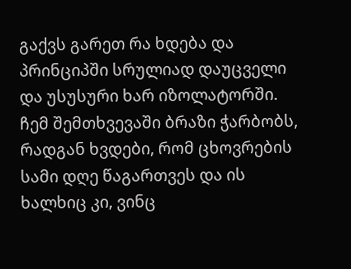გაქვს გარეთ რა ხდება და პრინციპში სრულიად დაუცველი და უსუსური ხარ იზოლატორში. ჩემ შემთხვევაში ბრაზი ჭარბობს, რადგან ხვდები, რომ ცხოვრების სამი დღე წაგართვეს და ის ხალხიც კი, ვინც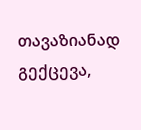თავაზიანად გექცევა,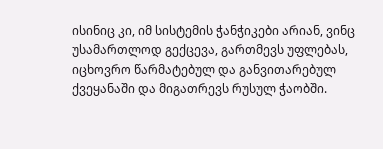ისინიც კი, იმ სისტემის ჭანჭიკები არიან, ვინც უსამართლოდ გექცევა, გართმევს უფლებას, იცხოვრო წარმატებულ და განვითარებულ ქვეყანაში და მიგათრევს რუსულ ჭაობში.